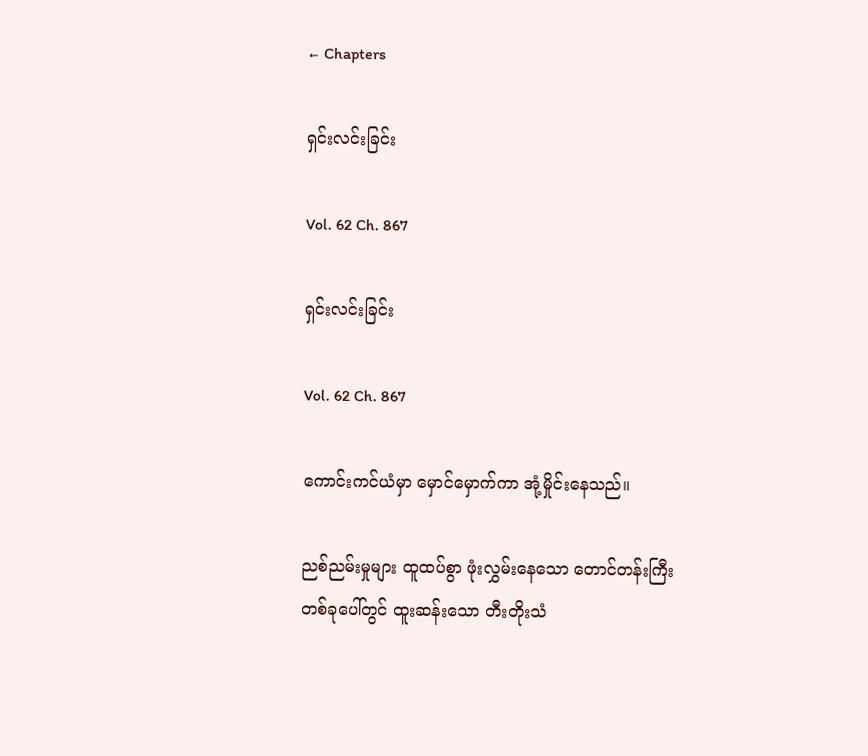← Chapters

ရှင်းလင်းခြင်း

Vol. 62 Ch. 867

ရှင်းလင်းခြင်း

Vol. 62 Ch. 867

ကောင်းကင်ယံမှာ မှောင်မှောက်ကာ အုံ့မှိုင်းနေသည်။

ညစ်ညမ်းမှုများ ထူထပ်စွာ ဖုံးလွှမ်းနေသော တောင်တန်းကြီးတစ်ခုပေါ်တွင် ထူးဆန်းသော တီးတိုးသံ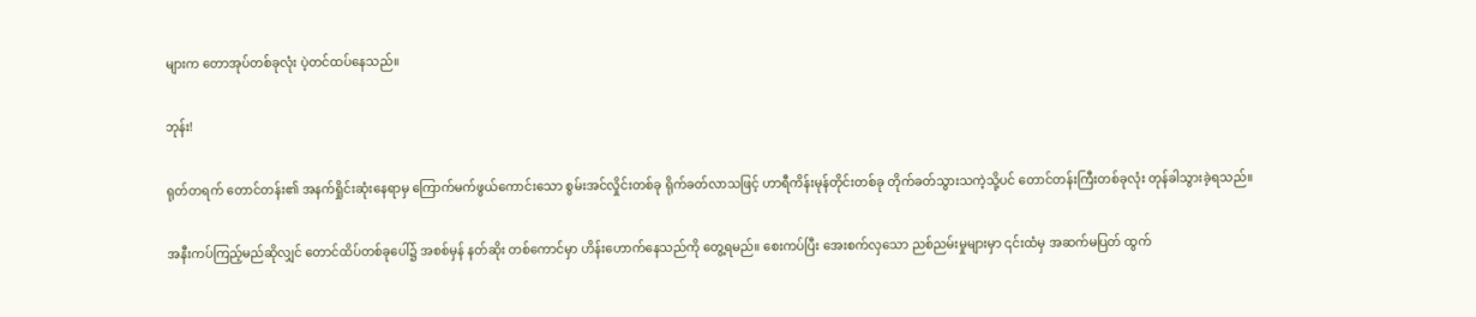များက တောအုပ်တစ်ခုလုံး ပဲ့တင်ထပ်နေသည်။

ဘုန်း!

ရုတ်တရက် တောင်တန်း၏ အနက်ရှိုင်းဆုံးနေရာမှ ကြောက်မက်ဖွယ်ကောင်းသော စွမ်းအင်လှိုင်းတစ်ခု ရိုက်ခတ်လာသဖြင့် ဟာရီကိန်းမုန်တိုင်းတစ်ခု တိုက်ခတ်သွားသကဲ့သို့ပင် တောင်တန်းကြီးတစ်ခုလုံး တုန်ခါသွားခဲ့ရသည်။

အနီးကပ်ကြည့်မည်ဆိုလျှင် တောင်ထိပ်တစ်ခုပေါ်၌ အစစ်မှန် နတ်ဆိုး တစ်ကောင်မှာ ဟိန်းဟောက်နေသည်ကို တွေ့ရမည်။ စေးကပ်ပြီး အေးစက်လှသော ညစ်ညမ်းမှုများမှာ ၎င်းထံမှ အဆက်မပြတ် ထွက်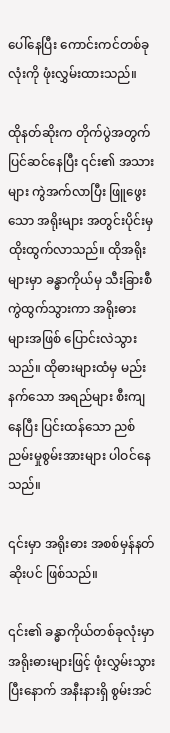ပေါ်နေပြီး ကောင်းကင်တစ်ခုလုံးကို ဖုံးလွှမ်းထားသည်။

ထိုနတ်ဆိုးက တိုက်ပွဲအတွက် ပြင်ဆင်နေပြီး ၎င်း၏ အသားများ ကွဲအက်လာပြီး ဖြူဖွေးသော အရိုးများ အတွင်းပိုင်းမှ ထိုးထွက်လာသည်။ ထိုအရိုးများမှာ ခန္ဓာကိုယ်မှ သီးခြားစီ ကွဲထွက်သွားကာ အရိုးဓားများအဖြစ် ပြောင်းလဲသွားသည်။ ထိုဓားများထံမှ မည်းနက်သော အရည်များ စီးကျနေပြီး ပြင်းထန်သော ညစ်ညမ်းမှုစွမ်းအားများ ပါဝင်နေသည်။

၎င်းမှာ အရိုးဓား အစစ်မှန်နတ်ဆိုးပင် ဖြစ်သည်။

၎င်း၏ ခန္ဓာကိုယ်တစ်ခုလုံးမှာ အရိုးဓားများဖြင့် ဖုံးလွှမ်းသွားပြီးနောက် အနီးနားရှိ စွမ်းအင်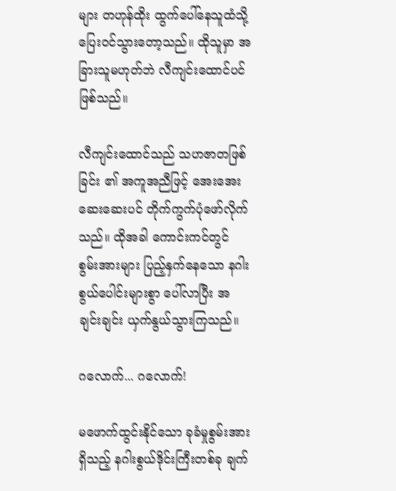များ တဟုန်ထိုး ထွက်ပေါ်နေသူထံသို့ ပြေးဝင်သွားတော့သည်။ ထိုသူမှာ အခြားသူမဟုတ်ဘဲ လီကျင်းထောင်ပင် ဖြစ်သည်။

လီကျင်းထောင်သည် သဟဇာတဖြစ်ခြင်း ၏ အကူအညီဖြင့် အေးအေးဆေးဆေးပင် တိုက်ကွက်ပုံဖော်လိုက်သည်။ ထိုအခါ ကောင်းကင်တွင် စွမ်းအားများ ပြည့်နှက်နေသော နဂါးစွယ်ပေါင်းများစွာ ပေါ်လာပြီး အချင်းချင်း ယှက်နွယ်သွားကြသည်။

ဂလောက်... ဂလောက်!

မဖောက်ထွင်းနိုင်သော ခုခံမှုစွမ်းအားရှိသည့် နဂါးစွယ်ဒိုင်းကြီးတစ်ခု ချက်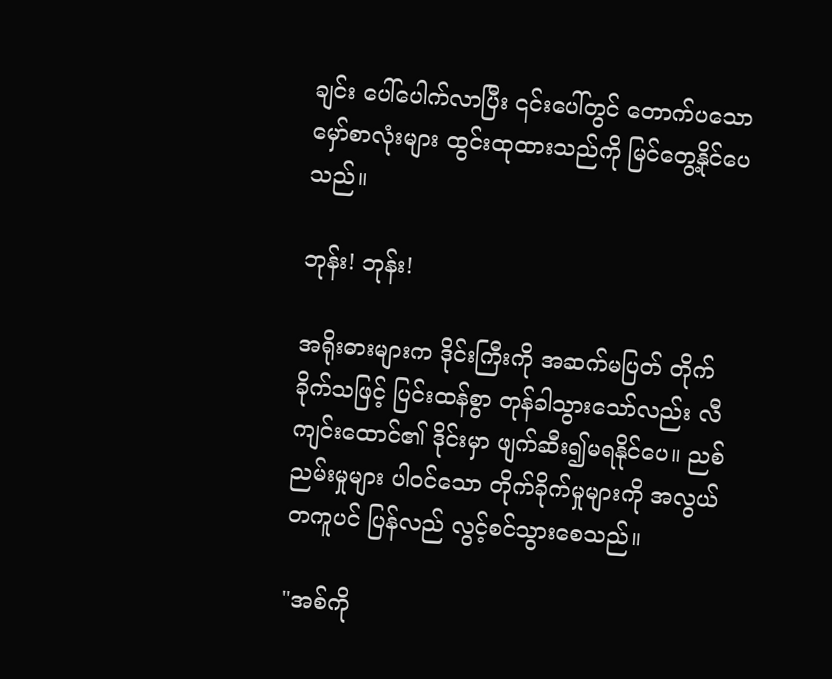ချင်း ပေါ်ပေါက်လာပြီး ၎င်းပေါ်တွင် တောက်ပသော မှော်စာလုံးများ ထွင်းထုထားသည်ကို မြင်တွေ့နိုင်ပေသည်။

ဘုန်း! ဘုန်း!

အရိုးဓားများက ဒိုင်းကြီးကို အဆက်မပြတ် တိုက်ခိုက်သဖြင့် ပြင်းထန်စွာ တုန်ခါသွားသော်လည်း လီကျင်းထောင်၏ ဒိုင်းမှာ ဖျက်ဆီး၍မရနိုင်ပေ။ ညစ်ညမ်းမှုများ ပါဝင်သော တိုက်ခိုက်မှုများကို အလွယ်တကူပင် ပြန်လည် လွင့်စင်သွားစေသည်။

"အစ်ကို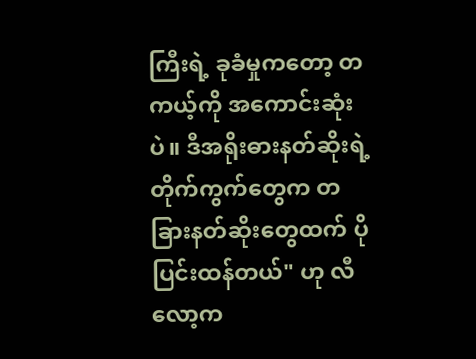ကြီးရဲ့ ခုခံမှုကတော့ တကယ့်ကို အကောင်းဆုံးပဲ။ ဒီအရိုးဓားနတ်ဆိုးရဲ့ တိုက်ကွက်တွေက တခြားနတ်ဆိုးတွေထက် ပိုပြင်းထန်တယ်" ဟု လီလော့က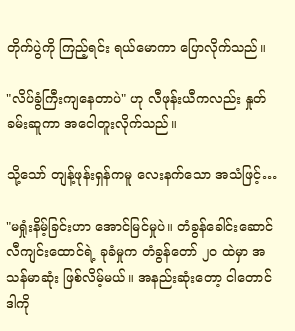တိုက်ပွဲကို ကြည့်ရင်း ရယ်မောကာ ပြောလိုက်သည်။

"လိပ်ခွံကြီးကျနေတာပဲ" ဟု လီဖုန်းယီကလည်း နှုတ်ခမ်းဆူကာ အငေါတူးလိုက်သည်။

သို့သော် တျန့်ဖုန်းရှန်ကမူ လေးနက်သော အသံဖြင့်…

"မရှုံးနိမ့်ခြင်းဟာ အောင်မြင်မှုပဲ။ တံခွန်ခေါင်းဆောင် လီကျင်းထောင်ရဲ့ ခုခံမှုက တံခွန်တော် ၂၀ ထဲမှာ အသန်မာဆုံး ဖြစ်လိမ့်မယ်။ အနည်းဆုံးတော့ ငါတောင် ဒါကို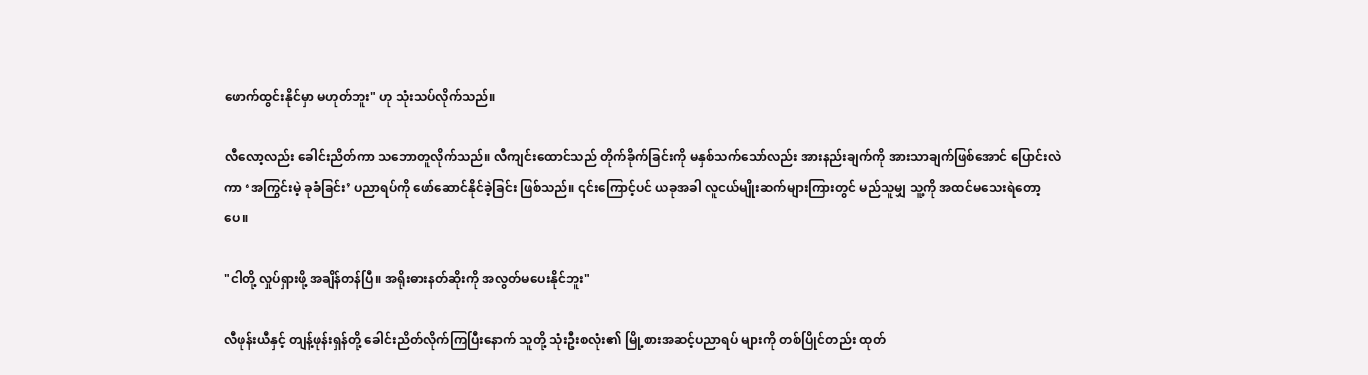ဖောက်ထွင်းနိုင်မှာ မဟုတ်ဘူး" ဟု သုံးသပ်လိုက်သည်။

လီလော့လည်း ခေါင်းညိတ်ကာ သဘောတူလိုက်သည်။ လီကျင်းထောင်သည် တိုက်ခိုက်ခြင်းကို မနှစ်သက်သော်လည်း အားနည်းချက်ကို အားသာချက်ဖြစ်အောင် ပြောင်းလဲကာ ‘အကြွင်းမဲ့ ခုခံခြင်း’ ပညာရပ်ကို ဖော်ဆောင်နိုင်ခဲ့ခြင်း ဖြစ်သည်။ ၎င်းကြောင့်ပင် ယခုအခါ လူငယ်မျိုးဆက်များကြားတွင် မည်သူမျှ သူ့ကို အထင်မသေးရဲတော့ပေ။

"ငါတို့ လှုပ်ရှားဖို့ အချိန်တန်ပြီ။ အရိုးဓားနတ်ဆိုးကို အလွတ်မပေးနိုင်ဘူး"

လီဖုန်းယီနှင့် တျန့်ဖုန်းရှန်တို့ ခေါင်းညိတ်လိုက်ကြပြီးနောက် သူတို့ သုံးဦးစလုံး၏ မြို့စားအဆင့်ပညာရပ် များကို တစ်ပြိုင်တည်း ထုတ်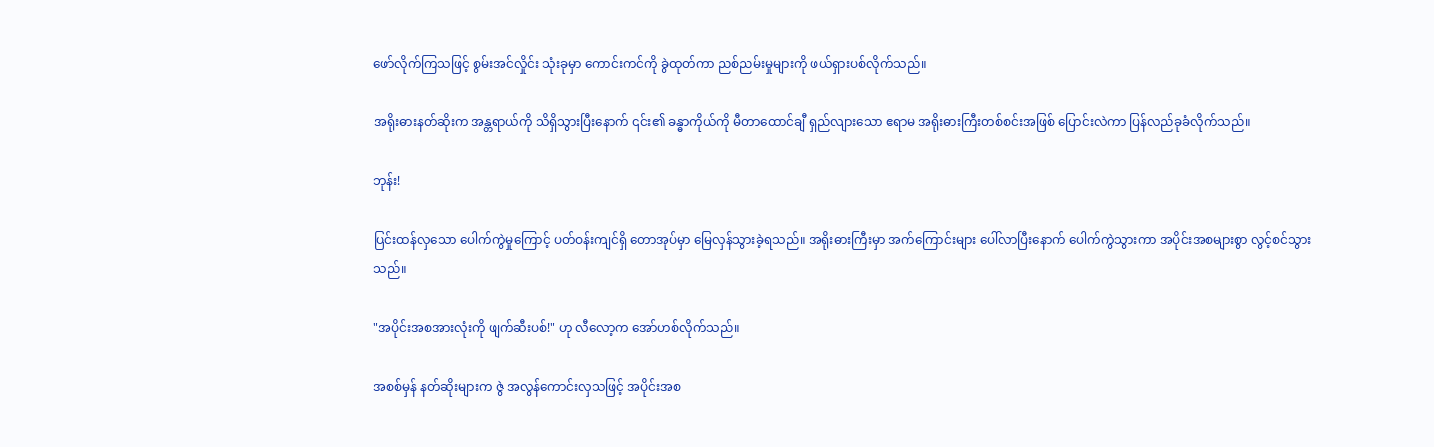ဖော်လိုက်ကြသဖြင့် စွမ်းအင်လှိုင်း သုံးခုမှာ ကောင်းကင်ကို ခွဲထုတ်ကာ ညစ်ညမ်းမှုများကို ဖယ်ရှားပစ်လိုက်သည်။

အရိုးဓားနတ်ဆိုးက အန္တရာယ်ကို သိရှိသွားပြီးနောက် ၎င်း၏ ခန္ဓာကိုယ်ကို မီတာထောင်ချီ ရှည်လျားသော ဧရာမ အရိုးဓားကြီးတစ်စင်းအဖြစ် ပြောင်းလဲကာ ပြန်လည်ခုခံလိုက်သည်။

ဘုန်း!

ပြင်းထန်လှသော ပေါက်ကွဲမှုကြောင့် ပတ်ဝန်းကျင်ရှိ တောအုပ်မှာ မြေလှန်သွားခဲ့ရသည်။ အရိုးဓားကြီးမှာ အက်ကြောင်းများ ပေါ်လာပြီးနောက် ပေါက်ကွဲသွားကာ အပိုင်းအစများစွာ လွင့်စင်သွားသည်။

"အပိုင်းအစအားလုံးကို ဖျက်ဆီးပစ်!" ဟု လီလော့က အော်ဟစ်လိုက်သည်။

အစစ်မှန် နတ်ဆိုးများက ဇွဲ အလွန်ကောင်းလှသဖြင့် အပိုင်းအစ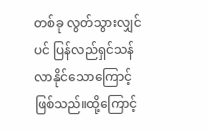တစ်ခု လွတ်သွားလျှင်ပင် ပြန်လည်ရှင်သန်လာနိုင်သောကြောင့် ဖြစ်သည်။ထို့ကြောင့်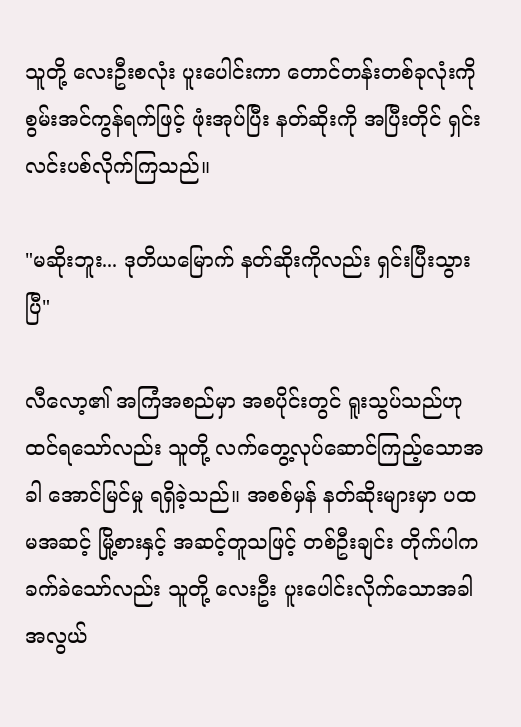သူတို့ လေးဦးစလုံး ပူးပေါင်းကာ တောင်တန်းတစ်ခုလုံးကို စွမ်းအင်ကွန်ရက်ဖြင့် ဖုံးအုပ်ပြီး နတ်ဆိုးကို အပြီးတိုင် ရှင်းလင်းပစ်လိုက်ကြသည်။

"မဆိုးဘူး... ဒုတိယမြောက် နတ်ဆိုးကိုလည်း ရှင်းပြီးသွားပြီ"

လီလော့၏ အကြံအစည်မှာ အစပိုင်းတွင် ရူးသွပ်သည်ဟု ထင်ရသော်လည်း သူတို့ လက်တွေ့လုပ်ဆောင်ကြည့်သောအခါ အောင်မြင်မှု ရရှိခဲ့သည်။ အစစ်မှန် နတ်ဆိုးများမှာ ပထမအဆင့် မြို့စားနှင့် အဆင့်တူသဖြင့် တစ်ဦးချင်း တိုက်ပါက ခက်ခဲသော်လည်း သူတို့ လေးဦး ပူးပေါင်းလိုက်သောအခါ အလွယ်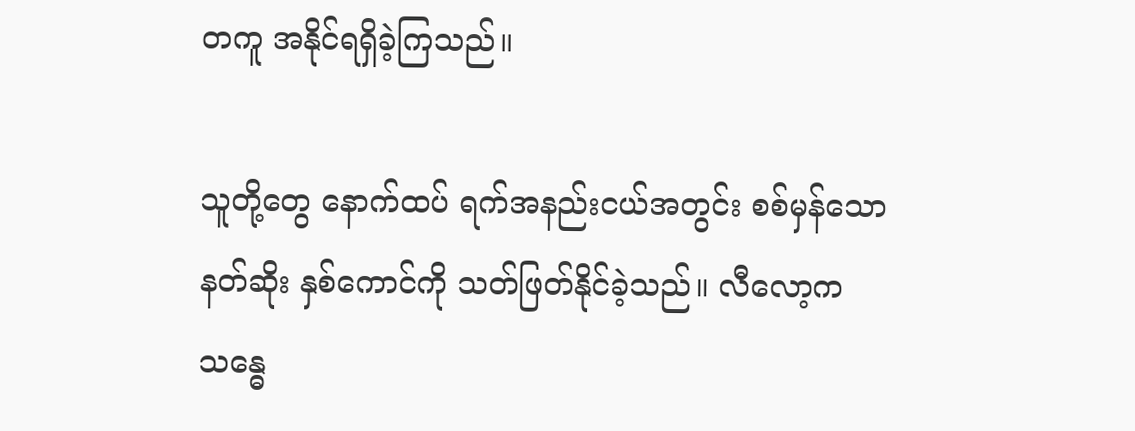တကူ အနိုင်ရရှိခဲ့ကြသည်။

သူတို့တွေ နောက်ထပ် ရက်အနည်းငယ်အတွင်း စစ်မှန်သော နတ်ဆိုး နှစ်ကောင်ကို သတ်ဖြတ်နိုင်ခဲ့သည်။ လီလော့က သန္ဓေ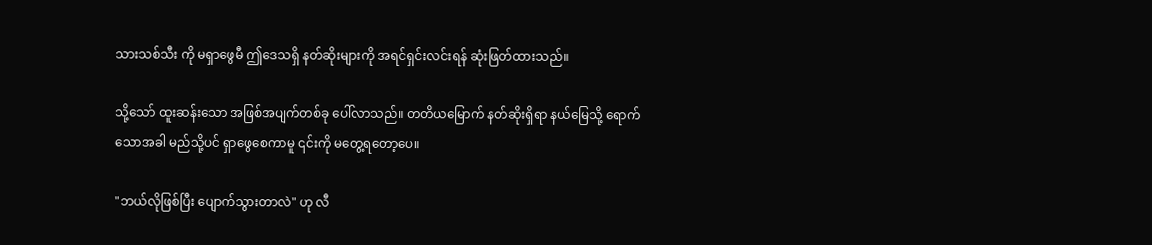သားသစ်သီး ကို မရှာဖွေမီ ဤဒေသရှိ နတ်ဆိုးများကို အရင်ရှင်းလင်းရန် ဆုံးဖြတ်ထားသည်။

သို့သော် ထူးဆန်းသော အဖြစ်အပျက်တစ်ခု ပေါ်လာသည်။ တတိယမြောက် နတ်ဆိုးရှိရာ နယ်မြေသို့ ရောက်သောအခါ မည်သို့ပင် ရှာဖွေစေကာမူ ၎င်းကို မတွေ့ရတော့ပေ။

"ဘယ်လိုဖြစ်ပြီး ပျောက်သွားတာလဲ" ဟု လီ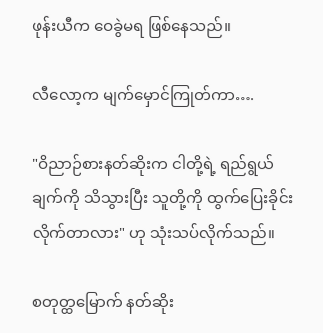ဖုန်းယီက ဝေခွဲမရ ဖြစ်နေသည်။

လီလော့က မျက်မှောင်ကြုတ်ကာ….

"ဝိညာဉ်စားနတ်ဆိုးက ငါတို့ရဲ့ ရည်ရွယ်ချက်ကို သိသွားပြီး သူတို့ကို ထွက်ပြေးခိုင်းလိုက်တာလား" ဟု သုံးသပ်လိုက်သည်။

စတုတ္ထမြောက် နတ်ဆိုး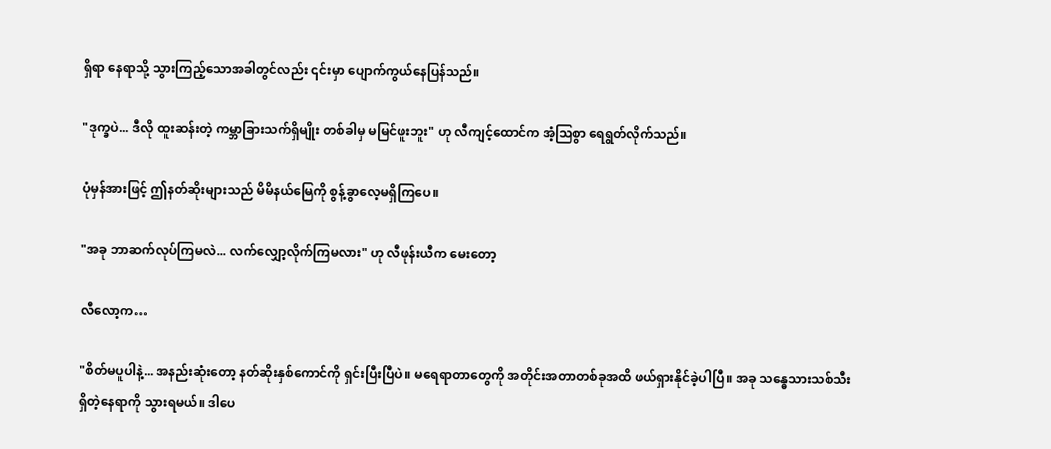ရှိရာ နေရာသို့ သွားကြည့်သောအခါတွင်လည်း ၎င်းမှာ ပျောက်ကွယ်နေပြန်သည်။

"ဒုက္ခပဲ... ဒီလို ထူးဆန်းတဲ့ ကမ္ဘာခြားသက်ရှိမျိုး တစ်ခါမှ မမြင်ဖူးဘူး" ဟု လီကျင့်ထောင်က အံ့သြစွာ ရေရွတ်လိုက်သည်။

ပုံမှန်အားဖြင့် ဤနတ်ဆိုးများသည် မိမိနယ်မြေကို စွန့်ခွာလေ့မရှိကြပေ။

"အခု ဘာဆက်လုပ်ကြမလဲ... လက်လျှော့လိုက်ကြမလား" ဟု လီဖုန်းယီက မေးတော့

လီလော့က…

"စိတ်မပူပါနဲ့... အနည်းဆုံးတော့ နတ်ဆိုးနှစ်ကောင်ကို ရှင်းပြီးပြီပဲ။ မရေရာတာတွေကို အတိုင်းအတာတစ်ခုအထိ ဖယ်ရှားနိုင်ခဲ့ပါပြီ။ အခု သန္ဓေသားသစ်သီး ရှိတဲ့နေရာကို သွားရမယ်။ ဒါပေ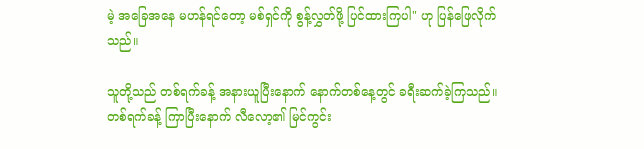မဲ့ အခြေအနေ မဟန်ရင်တော့ မစ်ရှင်ကို စွန့်လွှတ်ဖို့ ပြင်ထားကြပါ" ဟု ပြန်ဖြေလိုက်သည်။

သူတို့သည် တစ်ရက်ခန့် အနားယူပြီးနောက် နောက်တစ်နေ့တွင် ခရီးဆက်ခဲ့ကြသည်။ တစ်ရက်ခန့် ကြာပြီးနောက် လီလော့၏ မြင်ကွင်း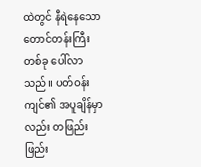ထဲတွင် နီရဲနေသော တောင်တန်းကြီးတစ်ခု ပေါ်လာသည်။ ပတ်ဝန်းကျင်၏ အပူချိန်မှာလည်း တဖြည်းဖြည်း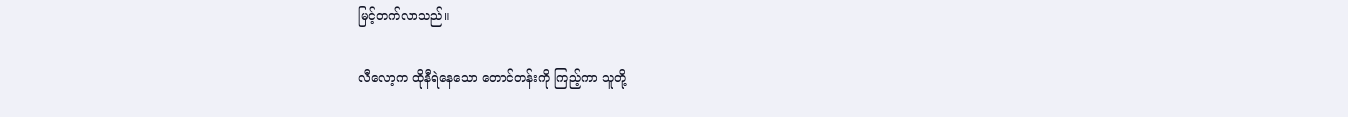မြင့်တက်လာသည်။

လီလော့က ထိုနီရဲနေသော တောင်တန်းကို ကြည့်ကာ သူတို့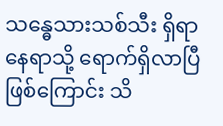သန္ဓေသားသစ်သီး ရှိရာ နေရာသို့ ရောက်ရှိလာပြီဖြစ်ကြောင်း သိ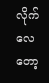လိုက်လေတော့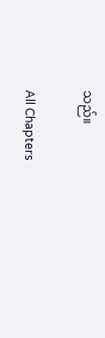သည်။

All Chapters